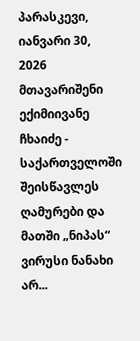პარასკევი, იანვარი 30, 2026
მთავარიშენი ექიმიივანე ჩხაიძე - საქართველოში შეისწავლეს ღამურები და მათში „ნიპას“ ვირუსი ნანახი არ...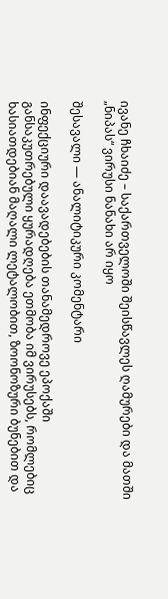ივანე ჩხაიძე – საქართველოში შეისწავლეს ღამურები და მათში „ნიპას“ ვირუსი ნანახი არ იყო

შესავალი — ანალიტიკური კომენტარი

ინფექციური დაავადებების თანამედროვე ეპოქაში განსაკუთრებული ყურადღება ეთმობა იმ ვირუსებს, რომლებიც ხასიათდებიან მაღალი ლეტალობით, ზოონოზური ბუნებით და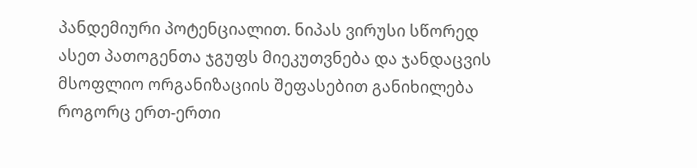პანდემიური პოტენციალით. ნიპას ვირუსი სწორედ ასეთ პათოგენთა ჯგუფს მიეკუთვნება და ჯანდაცვის მსოფლიო ორგანიზაციის შეფასებით განიხილება როგორც ერთ-ერთი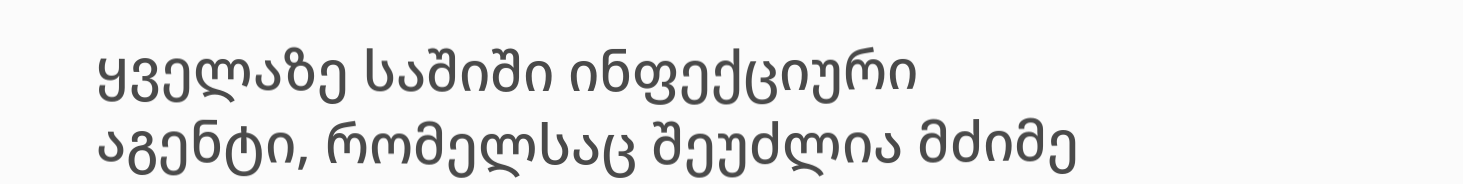ყველაზე საშიში ინფექციური აგენტი, რომელსაც შეუძლია მძიმე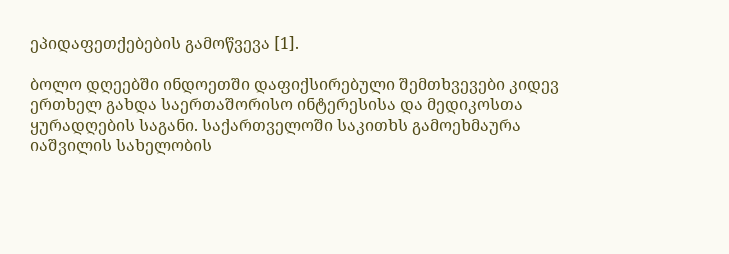ეპიდაფეთქებების გამოწვევა [1].

ბოლო დღეებში ინდოეთში დაფიქსირებული შემთხვევები კიდევ ერთხელ გახდა საერთაშორისო ინტერესისა და მედიკოსთა ყურადღების საგანი. საქართველოში საკითხს გამოეხმაურა იაშვილის სახელობის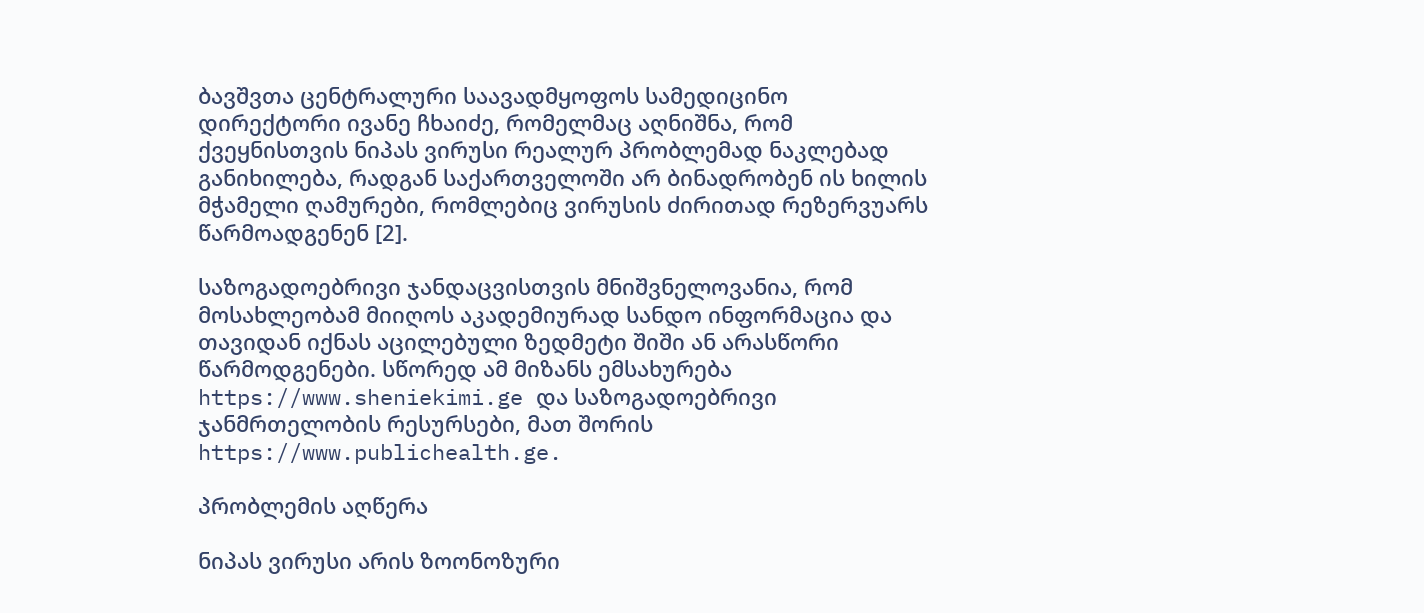ბავშვთა ცენტრალური საავადმყოფოს სამედიცინო დირექტორი ივანე ჩხაიძე, რომელმაც აღნიშნა, რომ ქვეყნისთვის ნიპას ვირუსი რეალურ პრობლემად ნაკლებად განიხილება, რადგან საქართველოში არ ბინადრობენ ის ხილის მჭამელი ღამურები, რომლებიც ვირუსის ძირითად რეზერვუარს წარმოადგენენ [2].

საზოგადოებრივი ჯანდაცვისთვის მნიშვნელოვანია, რომ მოსახლეობამ მიიღოს აკადემიურად სანდო ინფორმაცია და თავიდან იქნას აცილებული ზედმეტი შიში ან არასწორი წარმოდგენები. სწორედ ამ მიზანს ემსახურება https://www.sheniekimi.ge და საზოგადოებრივი ჯანმრთელობის რესურსები, მათ შორის https://www.publichealth.ge.

პრობლემის აღწერა

ნიპას ვირუსი არის ზოონოზური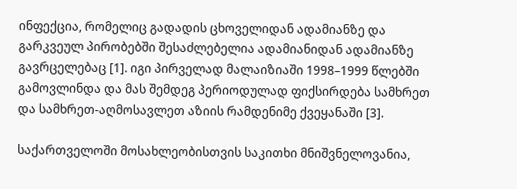ინფექცია, რომელიც გადადის ცხოველიდან ადამიანზე და გარკვეულ პირობებში შესაძლებელია ადამიანიდან ადამიანზე გავრცელებაც [1]. იგი პირველად მალაიზიაში 1998–1999 წლებში გამოვლინდა და მას შემდეგ პერიოდულად ფიქსირდება სამხრეთ და სამხრეთ-აღმოსავლეთ აზიის რამდენიმე ქვეყანაში [3].

საქართველოში მოსახლეობისთვის საკითხი მნიშვნელოვანია,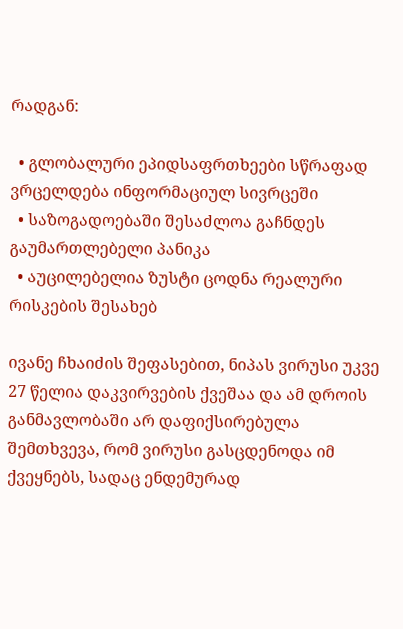რადგან:

  • გლობალური ეპიდსაფრთხეები სწრაფად ვრცელდება ინფორმაციულ სივრცეში
  • საზოგადოებაში შესაძლოა გაჩნდეს გაუმართლებელი პანიკა
  • აუცილებელია ზუსტი ცოდნა რეალური რისკების შესახებ

ივანე ჩხაიძის შეფასებით, ნიპას ვირუსი უკვე 27 წელია დაკვირვების ქვეშაა და ამ დროის განმავლობაში არ დაფიქსირებულა შემთხვევა, რომ ვირუსი გასცდენოდა იმ ქვეყნებს, სადაც ენდემურად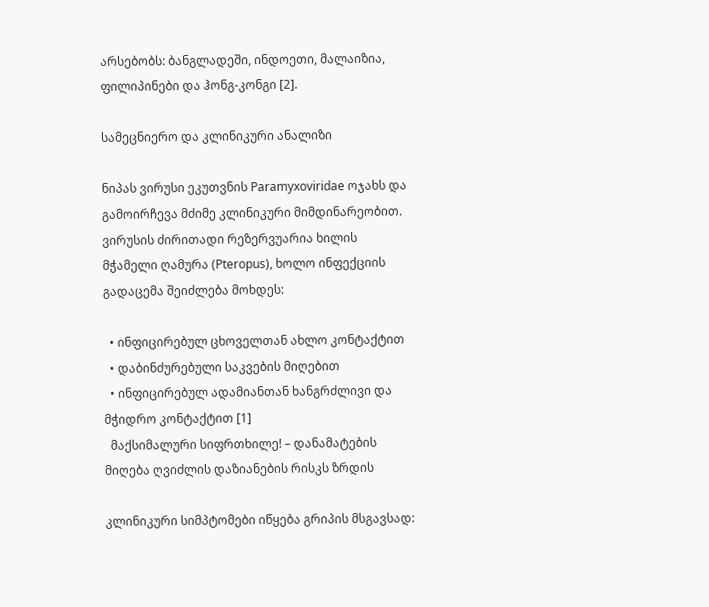არსებობს: ბანგლადეში, ინდოეთი, მალაიზია, ფილიპინები და ჰონგ-კონგი [2].

სამეცნიერო და კლინიკური ანალიზი

ნიპას ვირუსი ეკუთვნის Paramyxoviridae ოჯახს და გამოირჩევა მძიმე კლინიკური მიმდინარეობით. ვირუსის ძირითადი რეზერვუარია ხილის მჭამელი ღამურა (Pteropus), ხოლო ინფექციის გადაცემა შეიძლება მოხდეს:

  • ინფიცირებულ ცხოველთან ახლო კონტაქტით
  • დაბინძურებული საკვების მიღებით
  • ინფიცირებულ ადამიანთან ხანგრძლივი და მჭიდრო კონტაქტით [1]
  მაქსიმალური სიფრთხილე! – დანამატების მიღება ღვიძლის დაზიანების რისკს ზრდის

კლინიკური სიმპტომები იწყება გრიპის მსგავსად: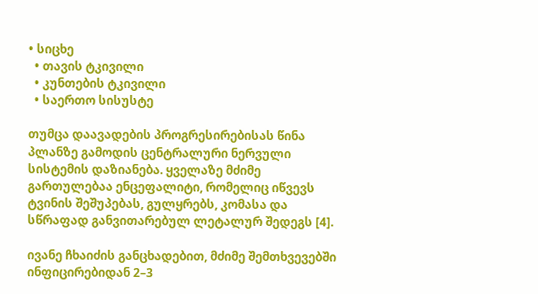• სიცხე
  • თავის ტკივილი
  • კუნთების ტკივილი
  • საერთო სისუსტე

თუმცა დაავადების პროგრესირებისას წინა პლანზე გამოდის ცენტრალური ნერვული სისტემის დაზიანება. ყველაზე მძიმე გართულებაა ენცეფალიტი, რომელიც იწვევს ტვინის შეშუპებას, გულყრებს, კომასა და სწრაფად განვითარებულ ლეტალურ შედეგს [4].

ივანე ჩხაიძის განცხადებით, მძიმე შემთხვევებში ინფიცირებიდან 2–3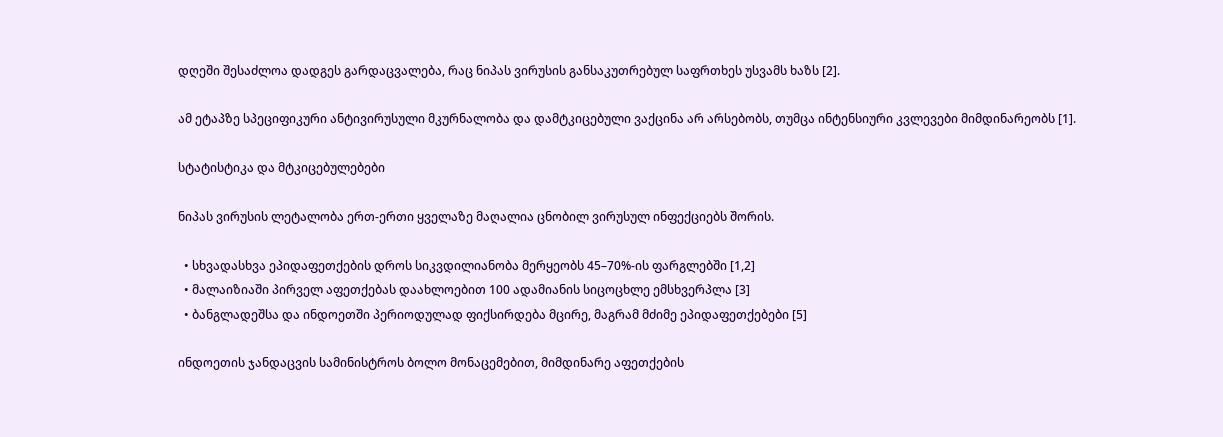დღეში შესაძლოა დადგეს გარდაცვალება, რაც ნიპას ვირუსის განსაკუთრებულ საფრთხეს უსვამს ხაზს [2].

ამ ეტაპზე სპეციფიკური ანტივირუსული მკურნალობა და დამტკიცებული ვაქცინა არ არსებობს, თუმცა ინტენსიური კვლევები მიმდინარეობს [1].

სტატისტიკა და მტკიცებულებები

ნიპას ვირუსის ლეტალობა ერთ-ერთი ყველაზე მაღალია ცნობილ ვირუსულ ინფექციებს შორის.

  • სხვადასხვა ეპიდაფეთქების დროს სიკვდილიანობა მერყეობს 45–70%-ის ფარგლებში [1,2]
  • მალაიზიაში პირველ აფეთქებას დაახლოებით 100 ადამიანის სიცოცხლე ემსხვერპლა [3]
  • ბანგლადეშსა და ინდოეთში პერიოდულად ფიქსირდება მცირე, მაგრამ მძიმე ეპიდაფეთქებები [5]

ინდოეთის ჯანდაცვის სამინისტროს ბოლო მონაცემებით, მიმდინარე აფეთქების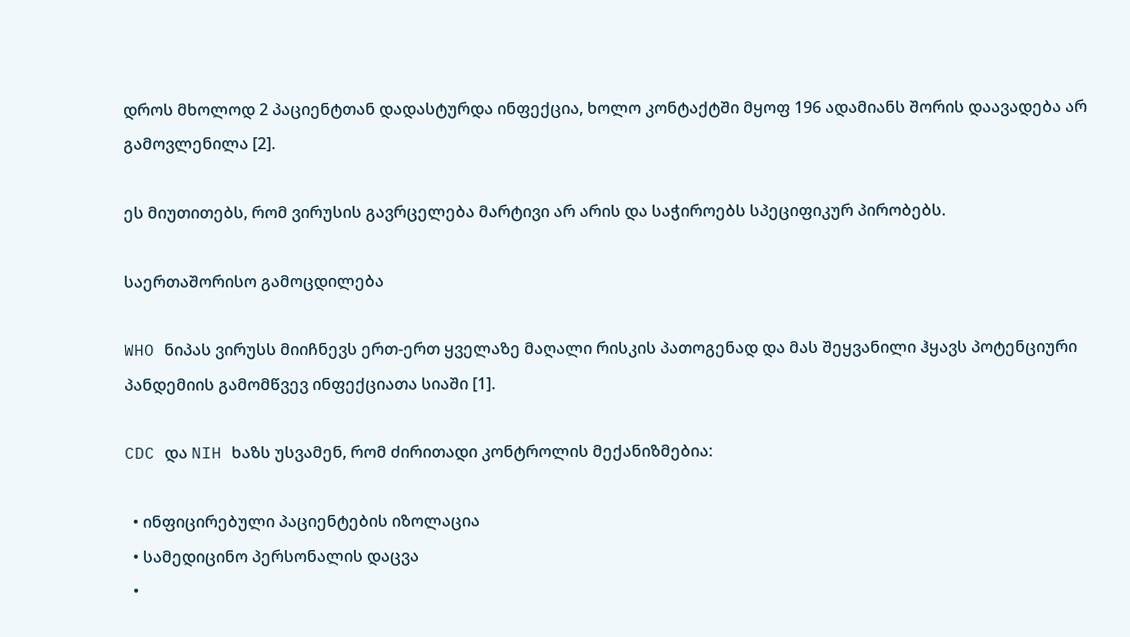დროს მხოლოდ 2 პაციენტთან დადასტურდა ინფექცია, ხოლო კონტაქტში მყოფ 196 ადამიანს შორის დაავადება არ გამოვლენილა [2].

ეს მიუთითებს, რომ ვირუსის გავრცელება მარტივი არ არის და საჭიროებს სპეციფიკურ პირობებს.

საერთაშორისო გამოცდილება

WHO ნიპას ვირუსს მიიჩნევს ერთ-ერთ ყველაზე მაღალი რისკის პათოგენად და მას შეყვანილი ჰყავს პოტენციური პანდემიის გამომწვევ ინფექციათა სიაში [1].

CDC და NIH ხაზს უსვამენ, რომ ძირითადი კონტროლის მექანიზმებია:

  • ინფიცირებული პაციენტების იზოლაცია
  • სამედიცინო პერსონალის დაცვა
  •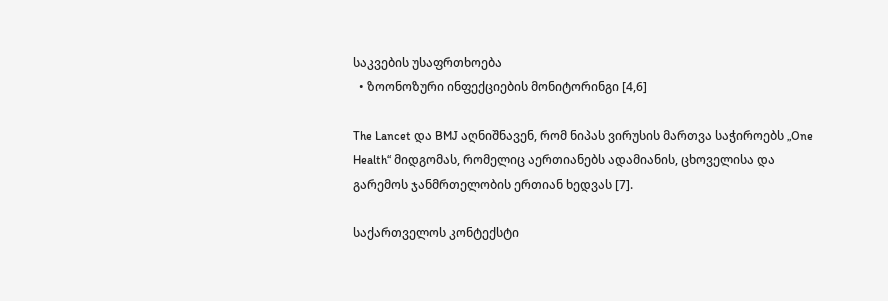საკვების უსაფრთხოება
  • ზოონოზური ინფექციების მონიტორინგი [4,6]

The Lancet და BMJ აღნიშნავენ, რომ ნიპას ვირუსის მართვა საჭიროებს „One Health“ მიდგომას, რომელიც აერთიანებს ადამიანის, ცხოველისა და გარემოს ჯანმრთელობის ერთიან ხედვას [7].

საქართველოს კონტექსტი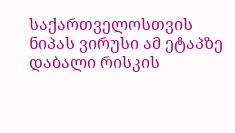საქართველოსთვის ნიპას ვირუსი ამ ეტაპზე დაბალი რისკის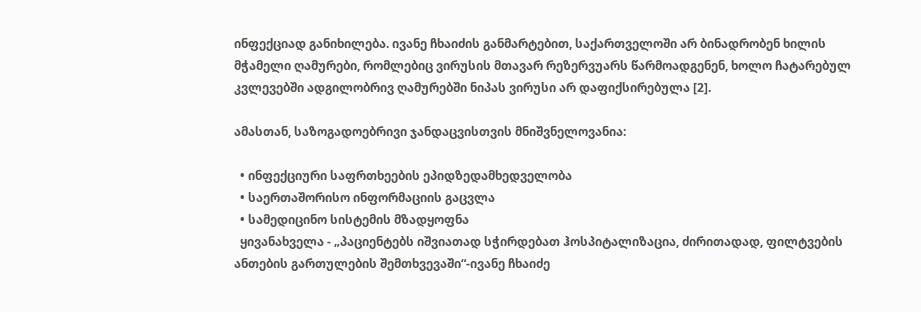ინფექციად განიხილება. ივანე ჩხაიძის განმარტებით, საქართველოში არ ბინადრობენ ხილის მჭამელი ღამურები, რომლებიც ვირუსის მთავარ რეზერვუარს წარმოადგენენ, ხოლო ჩატარებულ კვლევებში ადგილობრივ ღამურებში ნიპას ვირუსი არ დაფიქსირებულა [2].

ამასთან, საზოგადოებრივი ჯანდაცვისთვის მნიშვნელოვანია:

  • ინფექციური საფრთხეების ეპიდზედამხედველობა
  • საერთაშორისო ინფორმაციის გაცვლა
  • სამედიცინო სისტემის მზადყოფნა
  ყივანახველა - „პაციენტებს იშვიათად სჭირდებათ ჰოსპიტალიზაცია, ძირითადად, ფილტვების ანთების გართულების შემთხვევაში“-ივანე ჩხაიძე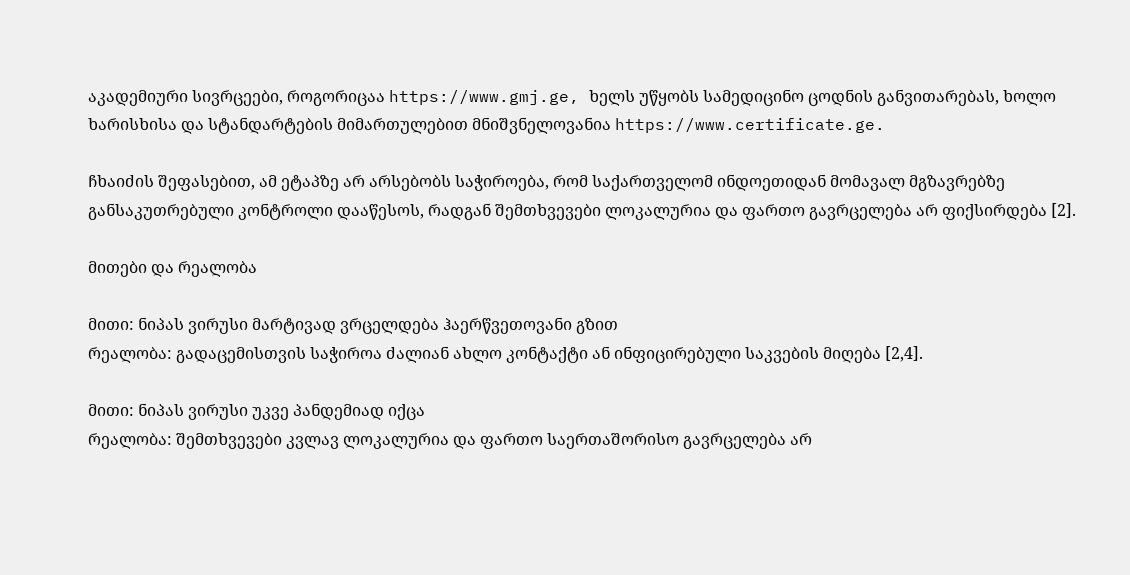აკადემიური სივრცეები, როგორიცაა https://www.gmj.ge, ხელს უწყობს სამედიცინო ცოდნის განვითარებას, ხოლო ხარისხისა და სტანდარტების მიმართულებით მნიშვნელოვანია https://www.certificate.ge.

ჩხაიძის შეფასებით, ამ ეტაპზე არ არსებობს საჭიროება, რომ საქართველომ ინდოეთიდან მომავალ მგზავრებზე განსაკუთრებული კონტროლი დააწესოს, რადგან შემთხვევები ლოკალურია და ფართო გავრცელება არ ფიქსირდება [2].

მითები და რეალობა

მითი: ნიპას ვირუსი მარტივად ვრცელდება ჰაერწვეთოვანი გზით
რეალობა: გადაცემისთვის საჭიროა ძალიან ახლო კონტაქტი ან ინფიცირებული საკვების მიღება [2,4].

მითი: ნიპას ვირუსი უკვე პანდემიად იქცა
რეალობა: შემთხვევები კვლავ ლოკალურია და ფართო საერთაშორისო გავრცელება არ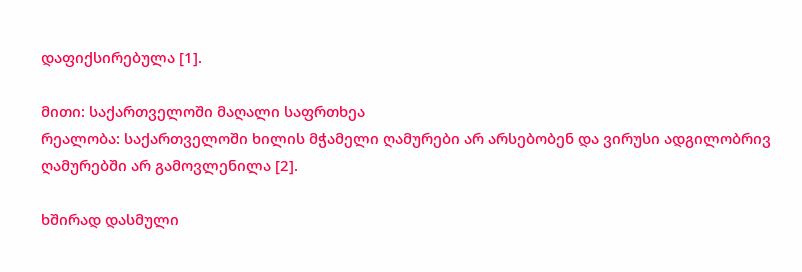დაფიქსირებულა [1].

მითი: საქართველოში მაღალი საფრთხეა
რეალობა: საქართველოში ხილის მჭამელი ღამურები არ არსებობენ და ვირუსი ადგილობრივ ღამურებში არ გამოვლენილა [2].

ხშირად დასმული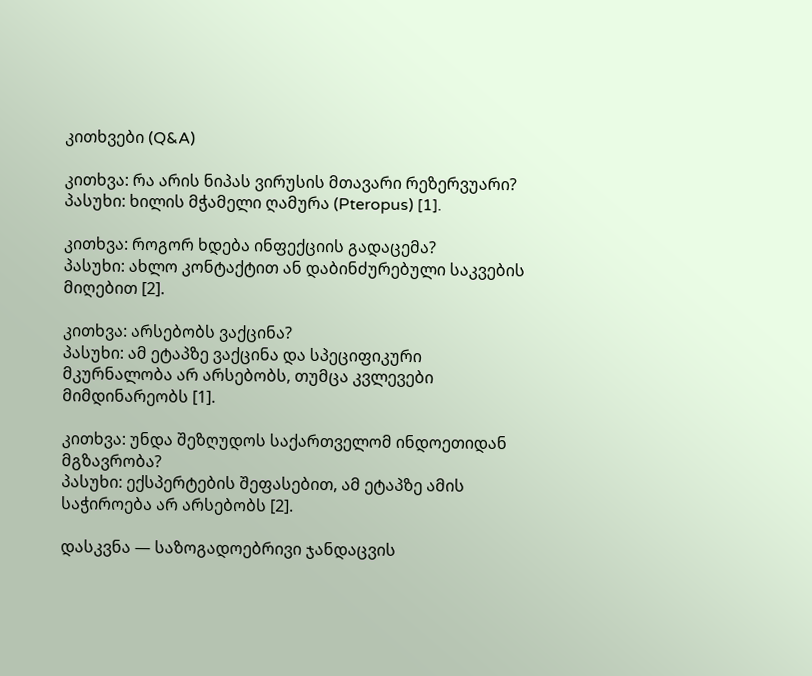კითხვები (Q&A)

კითხვა: რა არის ნიპას ვირუსის მთავარი რეზერვუარი?
პასუხი: ხილის მჭამელი ღამურა (Pteropus) [1].

კითხვა: როგორ ხდება ინფექციის გადაცემა?
პასუხი: ახლო კონტაქტით ან დაბინძურებული საკვების მიღებით [2].

კითხვა: არსებობს ვაქცინა?
პასუხი: ამ ეტაპზე ვაქცინა და სპეციფიკური მკურნალობა არ არსებობს, თუმცა კვლევები მიმდინარეობს [1].

კითხვა: უნდა შეზღუდოს საქართველომ ინდოეთიდან მგზავრობა?
პასუხი: ექსპერტების შეფასებით, ამ ეტაპზე ამის საჭიროება არ არსებობს [2].

დასკვნა — საზოგადოებრივი ჯანდაცვის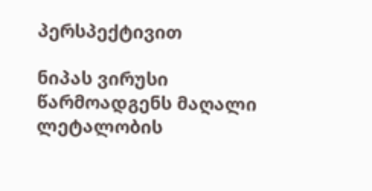პერსპექტივით

ნიპას ვირუსი წარმოადგენს მაღალი ლეტალობის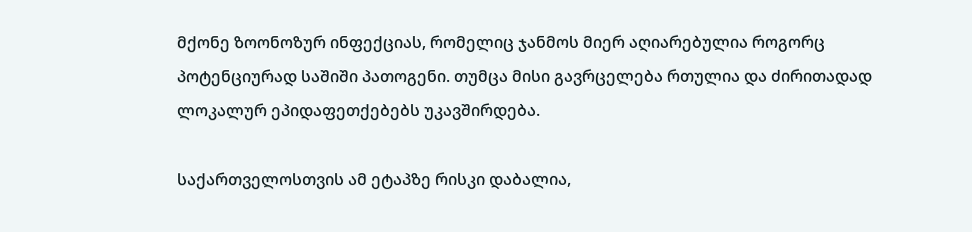მქონე ზოონოზურ ინფექციას, რომელიც ჯანმოს მიერ აღიარებულია როგორც პოტენციურად საშიში პათოგენი. თუმცა მისი გავრცელება რთულია და ძირითადად ლოკალურ ეპიდაფეთქებებს უკავშირდება.

საქართველოსთვის ამ ეტაპზე რისკი დაბალია,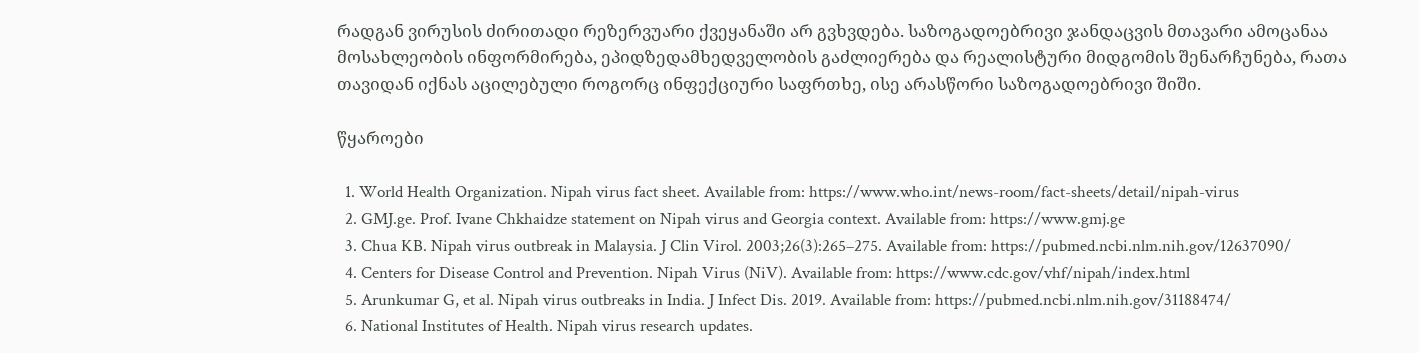რადგან ვირუსის ძირითადი რეზერვუარი ქვეყანაში არ გვხვდება. საზოგადოებრივი ჯანდაცვის მთავარი ამოცანაა მოსახლეობის ინფორმირება, ეპიდზედამხედველობის გაძლიერება და რეალისტური მიდგომის შენარჩუნება, რათა თავიდან იქნას აცილებული როგორც ინფექციური საფრთხე, ისე არასწორი საზოგადოებრივი შიში.

წყაროები

  1. World Health Organization. Nipah virus fact sheet. Available from: https://www.who.int/news-room/fact-sheets/detail/nipah-virus
  2. GMJ.ge. Prof. Ivane Chkhaidze statement on Nipah virus and Georgia context. Available from: https://www.gmj.ge
  3. Chua KB. Nipah virus outbreak in Malaysia. J Clin Virol. 2003;26(3):265–275. Available from: https://pubmed.ncbi.nlm.nih.gov/12637090/
  4. Centers for Disease Control and Prevention. Nipah Virus (NiV). Available from: https://www.cdc.gov/vhf/nipah/index.html
  5. Arunkumar G, et al. Nipah virus outbreaks in India. J Infect Dis. 2019. Available from: https://pubmed.ncbi.nlm.nih.gov/31188474/
  6. National Institutes of Health. Nipah virus research updates.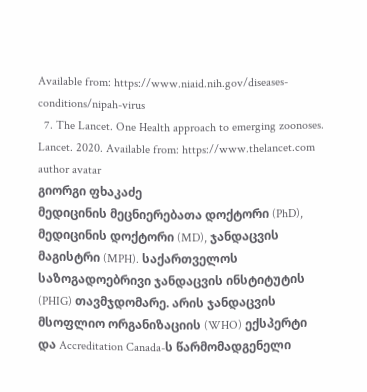Available from: https://www.niaid.nih.gov/diseases-conditions/nipah-virus
  7. The Lancet. One Health approach to emerging zoonoses. Lancet. 2020. Available from: https://www.thelancet.com
author avatar
გიორგი ფხაკაძე
მედიცინის მეცნიერებათა დოქტორი (PhD), მედიცინის დოქტორი (MD), ჯანდაცვის მაგისტრი (MPH). საქართველოს საზოგადოებრივი ჯანდაცვის ინსტიტუტის (PHIG) თავმჯდომარე. არის ჯანდაცვის მსოფლიო ორგანიზაციის (WHO) ექსპერტი და Accreditation Canada-ს წარმომადგენელი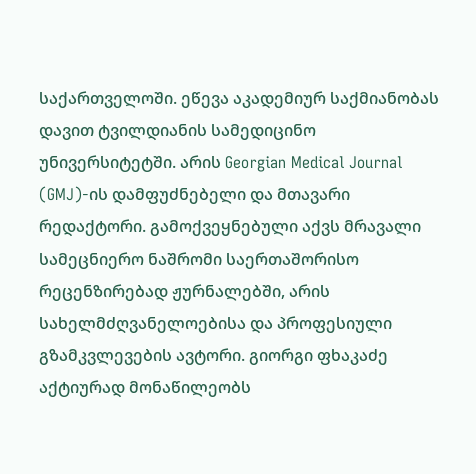საქართველოში. ეწევა აკადემიურ საქმიანობას დავით ტვილდიანის სამედიცინო უნივერსიტეტში. არის Georgian Medical Journal (GMJ)-ის დამფუძნებელი და მთავარი რედაქტორი. გამოქვეყნებული აქვს მრავალი სამეცნიერო ნაშრომი საერთაშორისო რეცენზირებად ჟურნალებში, არის სახელმძღვანელოებისა და პროფესიული გზამკვლევების ავტორი. გიორგი ფხაკაძე აქტიურად მონაწილეობს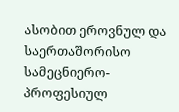ასობით ეროვნულ და საერთაშორისო სამეცნიერო-პროფესიულ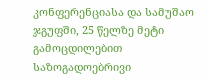კონფერენციასა და სამუშაო ჯგუფში, 25 წელზე მეტი გამოცდილებით საზოგადოებრივი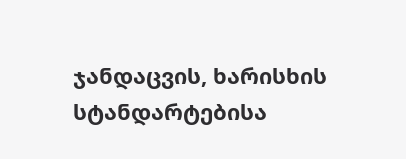ჯანდაცვის, ხარისხის სტანდარტებისა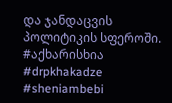და ჯანდაცვის პოლიტიკის სფეროში. #აქხარისხია #drpkhakadze #sheniambebi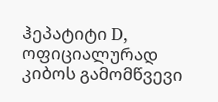ჰეპატიტი D, ოფიციალურად კიბოს გამომწვევი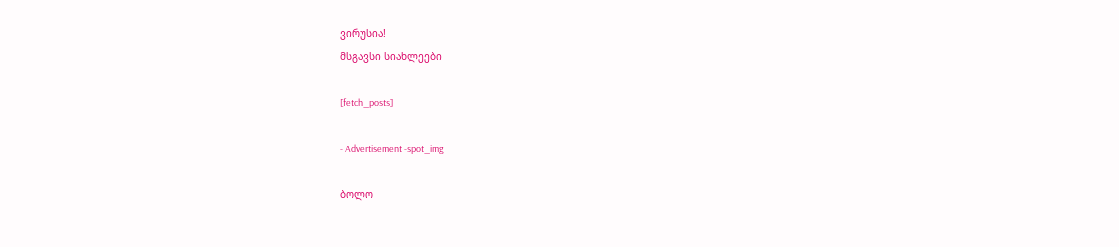ვირუსია!
მსგავსი სიახლეები

[fetch_posts]

- Advertisement -spot_img

ბოლო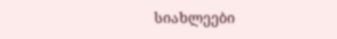სიახლეები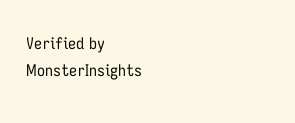Verified by MonsterInsights